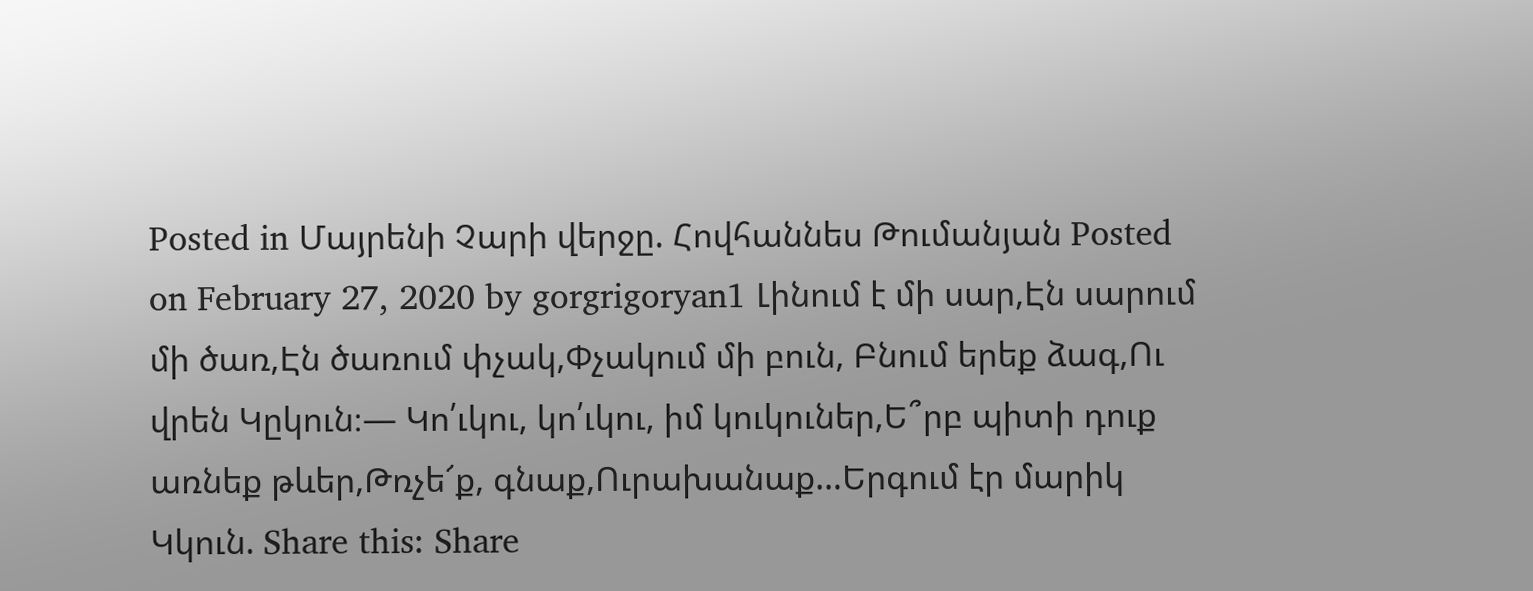Posted in Մայրենի Չարի վերջը. Հովհաննես Թումանյան Posted on February 27, 2020 by gorgrigoryan1 Լինում է մի սար,Էն սարում մի ծառ,Էն ծառում փչակ,Փչակում մի բուն, Բնում երեք ձագ,Ու վրեն Կըկուն։— Կո՛ւկու, կո՛ւկու, իմ կուկուներ,Ե՞րբ պիտի դուք առնեք թևեր,Թռչե՜ք, գնաք,Ուրախանաք…Երգում էր մարիկ Կկուն. Share this: Share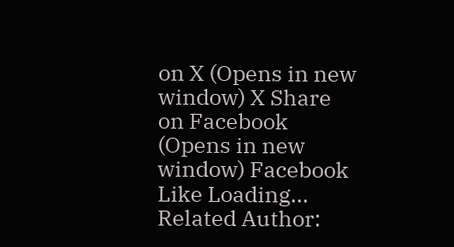on X (Opens in new window) X Share on Facebook (Opens in new window) Facebook Like Loading... Related Author: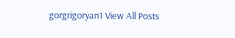gorgrigoryan1 View All Posts